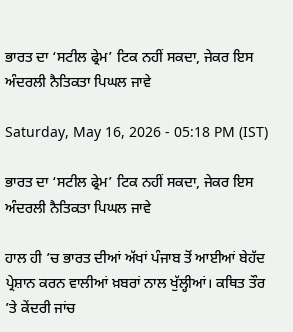ਭਾਰਤ ਦਾ ‘ਸਟੀਲ ਫ੍ਰੇਮ’ ਟਿਕ ਨਹੀਂ ਸਕਦਾ, ਜੇਕਰ ਇਸ ਅੰਦਰਲੀ ਨੈਤਿਕਤਾ ਪਿਘਲ ਜਾਵੇ

Saturday, May 16, 2026 - 05:18 PM (IST)

ਭਾਰਤ ਦਾ ‘ਸਟੀਲ ਫ੍ਰੇਮ’ ਟਿਕ ਨਹੀਂ ਸਕਦਾ, ਜੇਕਰ ਇਸ ਅੰਦਰਲੀ ਨੈਤਿਕਤਾ ਪਿਘਲ ਜਾਵੇ

ਹਾਲ ਹੀ ’ਚ ਭਾਰਤ ਦੀਆਂ ਅੱਖਾਂ ਪੰਜਾਬ ਤੋਂ ਆਈਆਂ ਬੇਹੱਦ ਪ੍ਰੇਸ਼ਾਨ ਕਰਨ ਵਾਲੀਆਂ ਖ਼ਬਰਾਂ ਨਾਲ ਖੁੱਲ੍ਹੀਆਂ। ਕਥਿਤ ਤੌਰ ’ਤੇ ਕੇਂਦਰੀ ਜਾਂਚ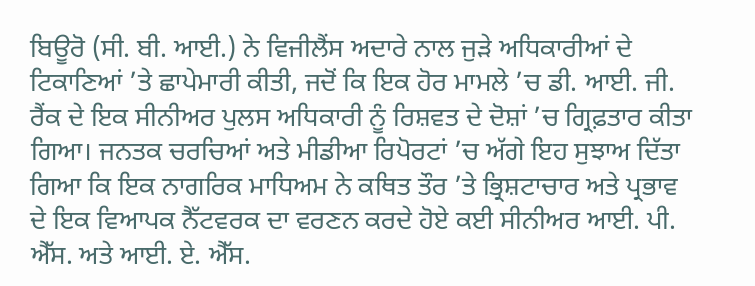ਬਿਊਰੋ (ਸੀ. ਬੀ. ਆਈ.) ਨੇ ਵਿਜੀਲੈਂਸ ਅਦਾਰੇ ਨਾਲ ਜੁੜੇ ਅਧਿਕਾਰੀਆਂ ਦੇ ਟਿਕਾਣਿਆਂ ’ਤੇ ਛਾਪੇਮਾਰੀ ਕੀਤੀ, ਜਦੋਂ ਕਿ ਇਕ ਹੋਰ ਮਾਮਲੇ ’ਚ ਡੀ. ਆਈ. ਜੀ. ਰੈਂਕ ਦੇ ਇਕ ਸੀਨੀਅਰ ਪੁਲਸ ਅਧਿਕਾਰੀ ਨੂੰ ਰਿਸ਼ਵਤ ਦੇ ਦੋਸ਼ਾਂ ’ਚ ਗ੍ਰਿਫ਼ਤਾਰ ਕੀਤਾ ਗਿਆ। ਜਨਤਕ ਚਰਚਿਆਂ ਅਤੇ ਮੀਡੀਆ ਰਿਪੋਰਟਾਂ ’ਚ ਅੱਗੇ ਇਹ ਸੁਝਾਅ ਦਿੱਤਾ ਗਿਆ ਕਿ ਇਕ ਨਾਗਰਿਕ ਮਾਧਿਅਮ ਨੇ ਕਥਿਤ ਤੌਰ ’ਤੇ ਭ੍ਰਿਸ਼ਟਾਚਾਰ ਅਤੇ ਪ੍ਰਭਾਵ ਦੇ ਇਕ ਵਿਆਪਕ ਨੈੱਟਵਰਕ ਦਾ ਵਰਣਨ ਕਰਦੇ ਹੋਏ ਕਈ ਸੀਨੀਅਰ ਆਈ. ਪੀ. ਐੱਸ. ਅਤੇ ਆਈ. ਏ. ਐੱਸ.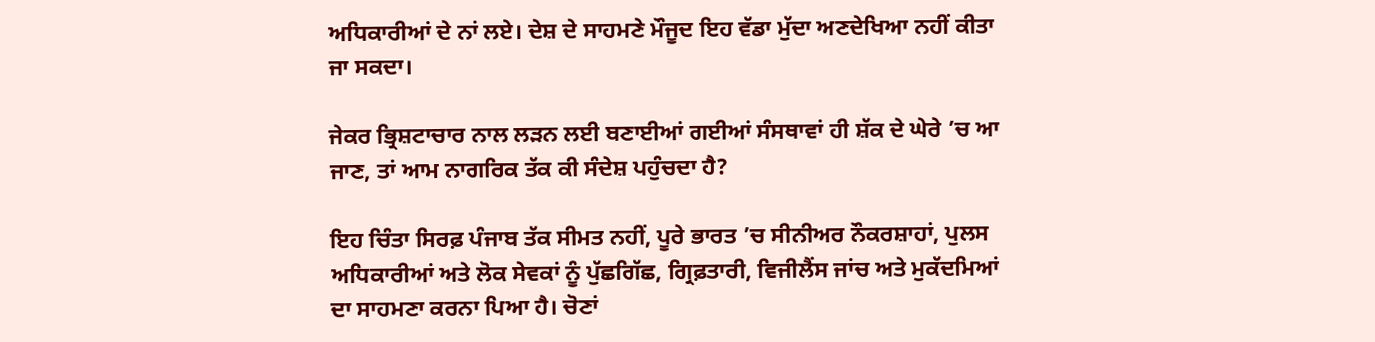ਅਧਿਕਾਰੀਆਂ ਦੇ ਨਾਂ ਲਏ। ਦੇਸ਼ ਦੇ ਸਾਹਮਣੇ ਮੌਜੂਦ ਇਹ ਵੱਡਾ ਮੁੱਦਾ ਅਣਦੇਖਿਆ ਨਹੀਂ ਕੀਤਾ ਜਾ ਸਕਦਾ।

ਜੇਕਰ ਭ੍ਰਿਸ਼ਟਾਚਾਰ ਨਾਲ ਲੜਨ ਲਈ ਬਣਾਈਆਂ ਗਈਆਂ ਸੰਸਥਾਵਾਂ ਹੀ ਸ਼ੱਕ ਦੇ ਘੇਰੇ ’ਚ ਆ ਜਾਣ, ਤਾਂ ਆਮ ਨਾਗਰਿਕ ਤੱਕ ਕੀ ਸੰਦੇਸ਼ ਪਹੁੰਚਦਾ ਹੈ?

ਇਹ ਚਿੰਤਾ ਸਿਰਫ਼ ਪੰਜਾਬ ਤੱਕ ਸੀਮਤ ਨਹੀਂ, ਪੂਰੇ ਭਾਰਤ ’ਚ ਸੀਨੀਅਰ ਨੌਕਰਸ਼ਾਹਾਂ, ਪੁਲਸ ਅਧਿਕਾਰੀਆਂ ਅਤੇ ਲੋਕ ਸੇਵਕਾਂ ਨੂੰ ਪੁੱਛਗਿੱਛ, ਗ੍ਰਿਫ਼ਤਾਰੀ, ਵਿਜੀਲੈਂਸ ਜਾਂਚ ਅਤੇ ਮੁਕੱਦਮਿਆਂ ਦਾ ਸਾਹਮਣਾ ਕਰਨਾ ਪਿਆ ਹੈ। ਚੋਣਾਂ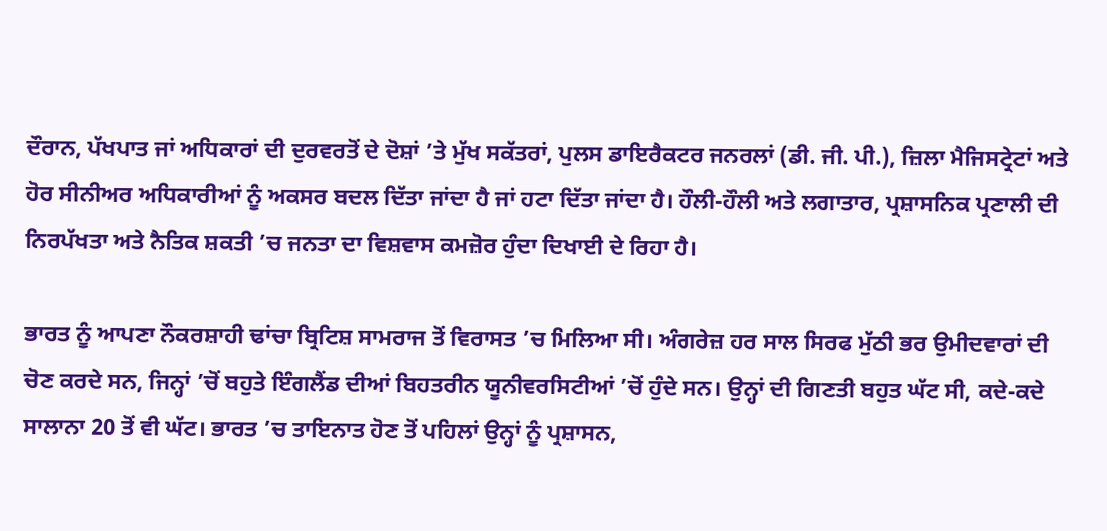ਦੌਰਾਨ, ਪੱਖਪਾਤ ਜਾਂ ਅਧਿਕਾਰਾਂ ਦੀ ਦੁਰਵਰਤੋਂ ਦੇ ਦੋਸ਼ਾਂ ’ਤੇ ਮੁੱਖ ਸਕੱਤਰਾਂ, ਪੁਲਸ ਡਾਇਰੈਕਟਰ ਜਨਰਲਾਂ (ਡੀ. ਜੀ. ਪੀ.), ਜ਼ਿਲਾ ਮੈਜਿਸਟ੍ਰੇਟਾਂ ਅਤੇ ਹੋਰ ਸੀਨੀਅਰ ਅਧਿਕਾਰੀਆਂ ਨੂੰ ਅਕਸਰ ਬਦਲ ਦਿੱਤਾ ਜਾਂਦਾ ਹੈ ਜਾਂ ਹਟਾ ਦਿੱਤਾ ਜਾਂਦਾ ਹੈ। ਹੌਲੀ-ਹੌਲੀ ਅਤੇ ਲਗਾਤਾਰ, ਪ੍ਰਸ਼ਾਸਨਿਕ ਪ੍ਰਣਾਲੀ ਦੀ ਨਿਰਪੱਖਤਾ ਅਤੇ ਨੈਤਿਕ ਸ਼ਕਤੀ ’ਚ ਜਨਤਾ ਦਾ ਵਿਸ਼ਵਾਸ ਕਮਜ਼ੋਰ ਹੁੰਦਾ ਦਿਖਾਈ ਦੇ ਰਿਹਾ ਹੈ।

ਭਾਰਤ ਨੂੰ ਆਪਣਾ ਨੌਕਰਸ਼ਾਹੀ ਢਾਂਚਾ ਬ੍ਰਿਟਿਸ਼ ਸਾਮਰਾਜ ਤੋਂ ਵਿਰਾਸਤ ’ਚ ਮਿਲਿਆ ਸੀ। ਅੰਗਰੇਜ਼ ਹਰ ਸਾਲ ਸਿਰਫ ਮੁੱਠੀ ਭਰ ਉਮੀਦਵਾਰਾਂ ਦੀ ਚੋਣ ਕਰਦੇ ਸਨ, ਜਿਨ੍ਹਾਂ ’ਚੋਂ ਬਹੁਤੇ ਇੰਗਲੈਂਡ ਦੀਆਂ ਬਿਹਤਰੀਨ ਯੂਨੀਵਰਸਿਟੀਆਂ ’ਚੋਂ ਹੁੰਦੇ ਸਨ। ਉਨ੍ਹਾਂ ਦੀ ਗਿਣਤੀ ਬਹੁਤ ਘੱਟ ਸੀ, ਕਦੇ-ਕਦੇ ਸਾਲਾਨਾ 20 ਤੋਂ ਵੀ ਘੱਟ। ਭਾਰਤ ’ਚ ਤਾਇਨਾਤ ਹੋਣ ਤੋਂ ਪਹਿਲਾਂ ਉਨ੍ਹਾਂ ਨੂੰ ਪ੍ਰਸ਼ਾਸਨ,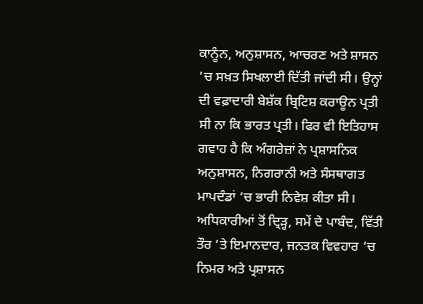ਕਾਨੂੰਨ, ਅਨੁਸ਼ਾਸਨ, ਆਚਰਣ ਅਤੇ ਸ਼ਾਸਨ ’ਚ ਸਖ਼ਤ ਸਿਖਲਾਈ ਦਿੱਤੀ ਜਾਂਦੀ ਸੀ। ਉਨ੍ਹਾਂ ਦੀ ਵਫ਼ਾਦਾਰੀ ਬੇਸ਼ੱਕ ਬ੍ਰਿਟਿਸ਼ ਕਰਾਊਨ ਪ੍ਰਤੀ ਸੀ ਨਾ ਕਿ ਭਾਰਤ ਪ੍ਰਤੀ। ਫਿਰ ਵੀ ਇਤਿਹਾਸ ਗਵਾਹ ਹੈ ਕਿ ਅੰਗਰੇਜ਼ਾਂ ਨੇ ਪ੍ਰਸ਼ਾਸਨਿਕ ਅਨੁਸ਼ਾਸਨ, ਨਿਗਰਾਨੀ ਅਤੇ ਸੰਸਥਾਗਤ ਮਾਪਦੰਡਾਂ ’ਚ ਭਾਰੀ ਨਿਵੇਸ਼ ਕੀਤਾ ਸੀ। ਅਧਿਕਾਰੀਆਂ ਤੋਂ ਦ੍ਰਿੜ੍ਹ, ਸਮੇਂ ਦੇ ਪਾਬੰਦ, ਵਿੱਤੀ ਤੌਰ ’ਤੇ ਇਮਾਨਦਾਰ, ਜਨਤਕ ਵਿਵਹਾਰ ’ਚ ਨਿਮਰ ਅਤੇ ਪ੍ਰਸ਼ਾਸਨ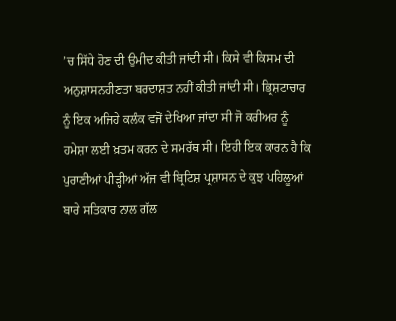’ਚ ਸਿੱਧੇ ਹੋਣ ਦੀ ਉਮੀਦ ਕੀਤੀ ਜਾਂਦੀ ਸੀ। ਕਿਸੇ ਵੀ ਕਿਸਮ ਦੀ ਅਨੁਸ਼ਾਸਨਹੀਣਤਾ ਬਰਦਾਸ਼ਤ ਨਹੀਂ ਕੀਤੀ ਜਾਂਦੀ ਸੀ। ਭ੍ਰਿਸ਼ਟਾਚਾਰ ਨੂੰ ਇਕ ਅਜਿਹੇ ਕਲੰਕ ਵਜੋਂ ਦੇਖਿਆ ਜਾਂਦਾ ਸੀ ਜੋ ਕਰੀਅਰ ਨੂੰ ਹਮੇਸ਼ਾ ਲਈ ਖ਼ਤਮ ਕਰਨ ਦੇ ਸਮਰੱਥ ਸੀ। ਇਹੀ ਇਕ ਕਾਰਨ ਹੈ ਕਿ ਪੁਰਾਣੀਆਂ ਪੀੜ੍ਹੀਆਂ ਅੱਜ ਵੀ ਬ੍ਰਿਟਿਸ਼ ਪ੍ਰਸ਼ਾਸਨ ਦੇ ਕੁਝ ਪਹਿਲੂਆਂ ਬਾਰੇ ਸਤਿਕਾਰ ਨਾਲ ਗੱਲ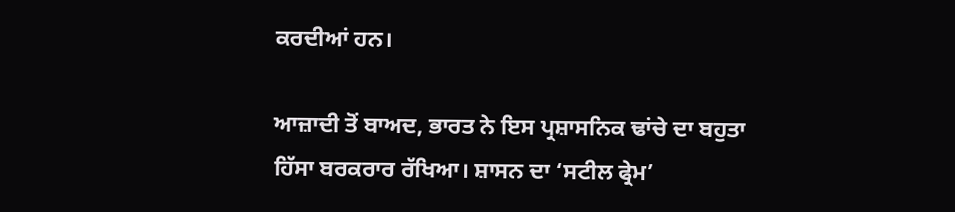ਕਰਦੀਆਂ ਹਨ।

ਆਜ਼ਾਦੀ ਤੋਂ ਬਾਅਦ, ਭਾਰਤ ਨੇ ਇਸ ਪ੍ਰਸ਼ਾਸਨਿਕ ਢਾਂਚੇ ਦਾ ਬਹੁਤਾ ਹਿੱਸਾ ਬਰਕਰਾਰ ਰੱਖਿਆ। ਸ਼ਾਸਨ ਦਾ ‘ਸਟੀਲ ਫ੍ਰੇਮ’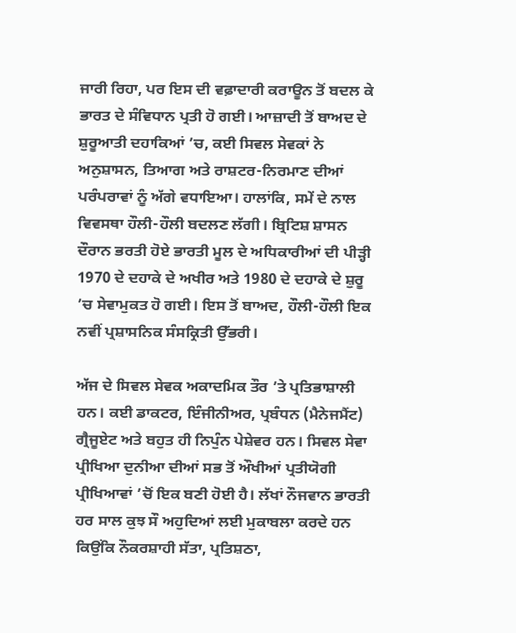ਜਾਰੀ ਰਿਹਾ, ਪਰ ਇਸ ਦੀ ਵਫ਼ਾਦਾਰੀ ਕਰਾਊਨ ਤੋਂ ਬਦਲ ਕੇ ਭਾਰਤ ਦੇ ਸੰਵਿਧਾਨ ਪ੍ਰਤੀ ਹੋ ਗਈ। ਆਜ਼ਾਦੀ ਤੋਂ ਬਾਅਦ ਦੇ ਸ਼ੁਰੂਆਤੀ ਦਹਾਕਿਆਂ ’ਚ, ਕਈ ਸਿਵਲ ਸੇਵਕਾਂ ਨੇ ਅਨੁਸ਼ਾਸਨ, ਤਿਆਗ ਅਤੇ ਰਾਸ਼ਟਰ-ਨਿਰਮਾਣ ਦੀਆਂ ਪਰੰਪਰਾਵਾਂ ਨੂੰ ਅੱਗੇ ਵਧਾਇਆ। ਹਾਲਾਂਕਿ, ਸਮੇਂ ਦੇ ਨਾਲ ਵਿਵਸਥਾ ਹੌਲੀ-ਹੌਲੀ ਬਦਲਣ ਲੱਗੀ। ਬ੍ਰਿਟਿਸ਼ ਸ਼ਾਸਨ ਦੌਰਾਨ ਭਰਤੀ ਹੋਏ ਭਾਰਤੀ ਮੂਲ ਦੇ ਅਧਿਕਾਰੀਆਂ ਦੀ ਪੀੜ੍ਹੀ 1970 ਦੇ ਦਹਾਕੇ ਦੇ ਅਖੀਰ ਅਤੇ 1980 ਦੇ ਦਹਾਕੇ ਦੇ ਸ਼ੁਰੂ ’ਚ ਸੇਵਾਮੁਕਤ ਹੋ ਗਈ। ਇਸ ਤੋਂ ਬਾਅਦ, ਹੌਲੀ-ਹੌਲੀ ਇਕ ਨਵੀਂ ਪ੍ਰਸ਼ਾਸਨਿਕ ਸੰਸਕ੍ਰਿਤੀ ਉੱਭਰੀ।

ਅੱਜ ਦੇ ਸਿਵਲ ਸੇਵਕ ਅਕਾਦਮਿਕ ਤੌਰ ’ਤੇ ਪ੍ਰਤਿਭਾਸ਼ਾਲੀ ਹਨ। ਕਈ ਡਾਕਟਰ, ਇੰਜੀਨੀਅਰ, ਪ੍ਰਬੰਧਨ (ਮੈਨੇਜਮੈਂਟ) ਗ੍ਰੈਜੂਏਟ ਅਤੇ ਬਹੁਤ ਹੀ ਨਿਪੁੰਨ ਪੇਸ਼ੇਵਰ ਹਨ। ਸਿਵਲ ਸੇਵਾ ਪ੍ਰੀਖਿਆ ਦੁਨੀਆ ਦੀਆਂ ਸਭ ਤੋਂ ਔਖੀਆਂ ਪ੍ਰਤੀਯੋਗੀ ਪ੍ਰੀਖਿਆਵਾਂ ’ਚੋਂ ਇਕ ਬਣੀ ਹੋਈ ਹੈ। ਲੱਖਾਂ ਨੌਜਵਾਨ ਭਾਰਤੀ ਹਰ ਸਾਲ ਕੁਝ ਸੌ ਅਹੁਦਿਆਂ ਲਈ ਮੁਕਾਬਲਾ ਕਰਦੇ ਹਨ ਕਿਉਂਕਿ ਨੌਕਰਸ਼ਾਹੀ ਸੱਤਾ, ਪ੍ਰਤਿਸ਼ਠਾ,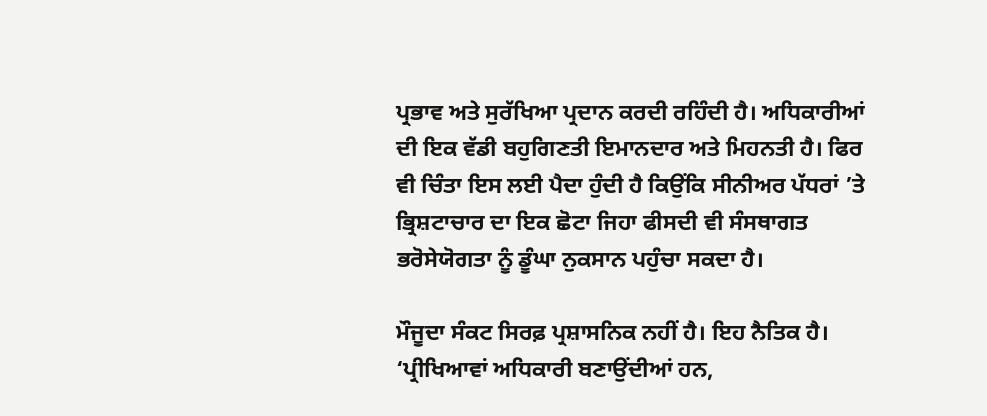ਪ੍ਰਭਾਵ ਅਤੇ ਸੁਰੱਖਿਆ ਪ੍ਰਦਾਨ ਕਰਦੀ ਰਹਿੰਦੀ ਹੈ। ਅਧਿਕਾਰੀਆਂ ਦੀ ਇਕ ਵੱਡੀ ਬਹੁਗਿਣਤੀ ਇਮਾਨਦਾਰ ਅਤੇ ਮਿਹਨਤੀ ਹੈ। ਫਿਰ ਵੀ ਚਿੰਤਾ ਇਸ ਲਈ ਪੈਦਾ ਹੁੰਦੀ ਹੈ ਕਿਉਂਕਿ ਸੀਨੀਅਰ ਪੱਧਰਾਂ ’ਤੇ ਭ੍ਰਿਸ਼ਟਾਚਾਰ ਦਾ ਇਕ ਛੋਟਾ ਜਿਹਾ ਫੀਸਦੀ ਵੀ ਸੰਸਥਾਗਤ ਭਰੋਸੇਯੋਗਤਾ ਨੂੰ ਡੂੰਘਾ ਨੁਕਸਾਨ ਪਹੁੰਚਾ ਸਕਦਾ ਹੈ।

ਮੌਜੂਦਾ ਸੰਕਟ ਸਿਰਫ਼ ਪ੍ਰਸ਼ਾਸਨਿਕ ਨਹੀਂ ਹੈ। ਇਹ ਨੈਤਿਕ ਹੈ। ‘ਪ੍ਰੀਖਿਆਵਾਂ ਅਧਿਕਾਰੀ ਬਣਾਉਂਦੀਆਂ ਹਨ,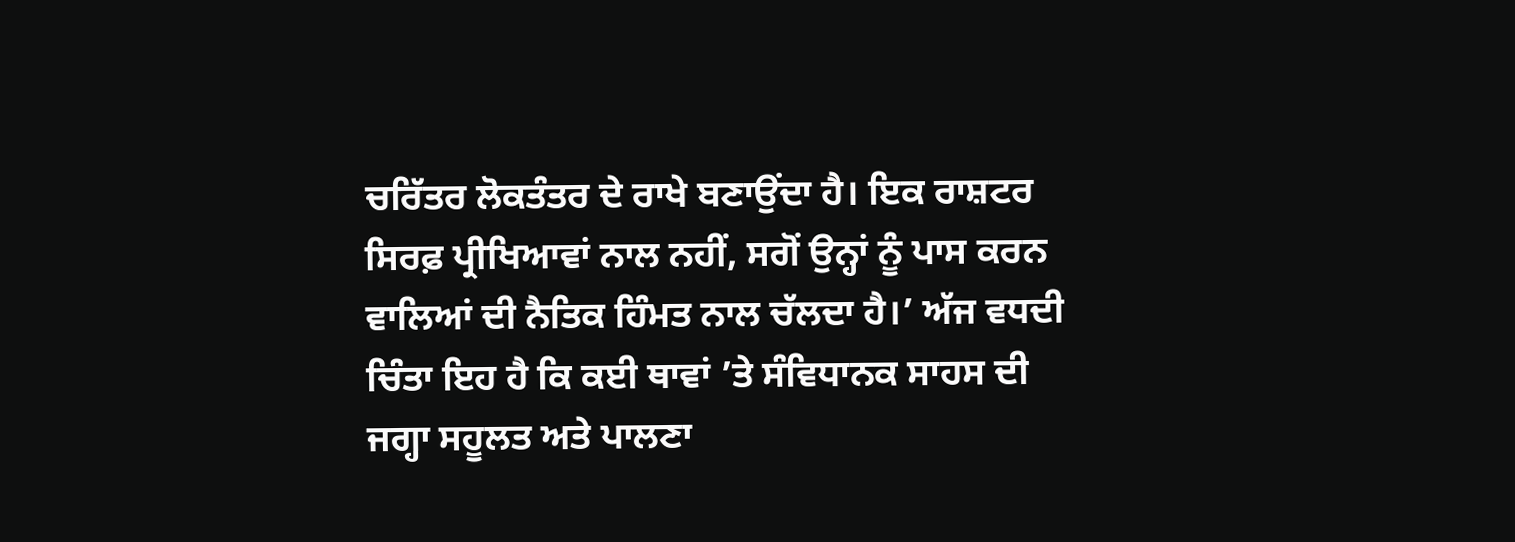ਚਰਿੱਤਰ ਲੋਕਤੰਤਰ ਦੇ ਰਾਖੇ ਬਣਾਉਂਦਾ ਹੈ। ਇਕ ਰਾਸ਼ਟਰ ਸਿਰਫ਼ ਪ੍ਰੀਖਿਆਵਾਂ ਨਾਲ ਨਹੀਂ, ਸਗੋਂ ਉਨ੍ਹਾਂ ਨੂੰ ਪਾਸ ਕਰਨ ਵਾਲਿਆਂ ਦੀ ਨੈਤਿਕ ਹਿੰਮਤ ਨਾਲ ਚੱਲਦਾ ਹੈ।’ ਅੱਜ ਵਧਦੀ ਚਿੰਤਾ ਇਹ ਹੈ ਕਿ ਕਈ ਥਾਵਾਂ ’ਤੇ ਸੰਵਿਧਾਨਕ ਸਾਹਸ ਦੀ ਜਗ੍ਹਾ ਸਹੂਲਤ ਅਤੇ ਪਾਲਣਾ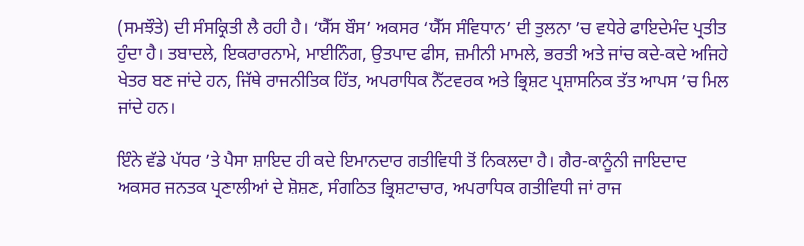(ਸਮਝੌਤੇ) ਦੀ ਸੰਸਕ੍ਰਿਤੀ ਲੈ ਰਹੀ ਹੈ। ‘ਯੈੱਸ ਬੌਸ’ ਅਕਸਰ ‘ਯੈੱਸ ਸੰਵਿਧਾਨ’ ਦੀ ਤੁਲਨਾ ’ਚ ਵਧੇਰੇ ਫਾਇਦੇਮੰਦ ਪ੍ਰਤੀਤ ਹੁੰਦਾ ਹੈ। ਤਬਾਦਲੇ, ਇਕਰਾਰਨਾਮੇ, ਮਾਈਨਿੰਗ, ਉਤਪਾਦ ਫੀਸ, ਜ਼ਮੀਨੀ ਮਾਮਲੇ, ਭਰਤੀ ਅਤੇ ਜਾਂਚ ਕਦੇ-ਕਦੇ ਅਜਿਹੇ ਖੇਤਰ ਬਣ ਜਾਂਦੇ ਹਨ, ਜਿੱਥੇ ਰਾਜਨੀਤਿਕ ਹਿੱਤ, ਅਪਰਾਧਿਕ ਨੈੱਟਵਰਕ ਅਤੇ ਭ੍ਰਿਸ਼ਟ ਪ੍ਰਸ਼ਾਸਨਿਕ ਤੱਤ ਆਪਸ ’ਚ ਮਿਲ ਜਾਂਦੇ ਹਨ।

ਇੰਨੇ ਵੱਡੇ ਪੱਧਰ ’ਤੇ ਪੈਸਾ ਸ਼ਾਇਦ ਹੀ ਕਦੇ ਇਮਾਨਦਾਰ ਗਤੀਵਿਧੀ ਤੋਂ ਨਿਕਲਦਾ ਹੈ। ਗੈਰ-ਕਾਨੂੰਨੀ ਜਾਇਦਾਦ ਅਕਸਰ ਜਨਤਕ ਪ੍ਰਣਾਲੀਆਂ ਦੇ ਸ਼ੋਸ਼ਣ, ਸੰਗਠਿਤ ਭ੍ਰਿਸ਼ਟਾਚਾਰ, ਅਪਰਾਧਿਕ ਗਤੀਵਿਧੀ ਜਾਂ ਰਾਜ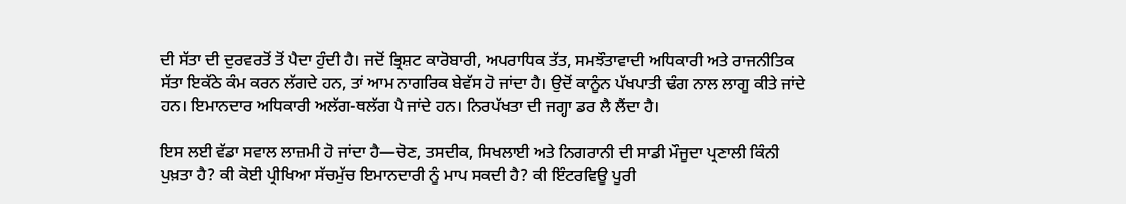ਦੀ ਸੱਤਾ ਦੀ ਦੁਰਵਰਤੋਂ ਤੋਂ ਪੈਦਾ ਹੁੰਦੀ ਹੈ। ਜਦੋਂ ਭ੍ਰਿਸ਼ਟ ਕਾਰੋਬਾਰੀ, ਅਪਰਾਧਿਕ ਤੱਤ, ਸਮਝੌਤਾਵਾਦੀ ਅਧਿਕਾਰੀ ਅਤੇ ਰਾਜਨੀਤਿਕ ਸੱਤਾ ਇਕੱਠੇ ਕੰਮ ਕਰਨ ਲੱਗਦੇ ਹਨ, ਤਾਂ ਆਮ ਨਾਗਰਿਕ ਬੇਵੱਸ ਹੋ ਜਾਂਦਾ ਹੈ। ਉਦੋਂ ਕਾਨੂੰਨ ਪੱਖਪਾਤੀ ਢੰਗ ਨਾਲ ਲਾਗੂ ਕੀਤੇ ਜਾਂਦੇ ਹਨ। ਇਮਾਨਦਾਰ ਅਧਿਕਾਰੀ ਅਲੱਗ-ਥਲੱਗ ਪੈ ਜਾਂਦੇ ਹਨ। ਨਿਰਪੱਖਤਾ ਦੀ ਜਗ੍ਹਾ ਡਰ ਲੈ ਲੈਂਦਾ ਹੈ।

ਇਸ ਲਈ ਵੱਡਾ ਸਵਾਲ ਲਾਜ਼ਮੀ ਹੋ ਜਾਂਦਾ ਹੈ—ਚੋਣ, ਤਸਦੀਕ, ਸਿਖਲਾਈ ਅਤੇ ਨਿਗਰਾਨੀ ਦੀ ਸਾਡੀ ਮੌਜੂਦਾ ਪ੍ਰਣਾਲੀ ਕਿੰਨੀ ਪੁਖ਼ਤਾ ਹੈ? ਕੀ ਕੋਈ ਪ੍ਰੀਖਿਆ ਸੱਚਮੁੱਚ ਇਮਾਨਦਾਰੀ ਨੂੰ ਮਾਪ ਸਕਦੀ ਹੈ? ਕੀ ਇੰਟਰਵਿਊ ਪੂਰੀ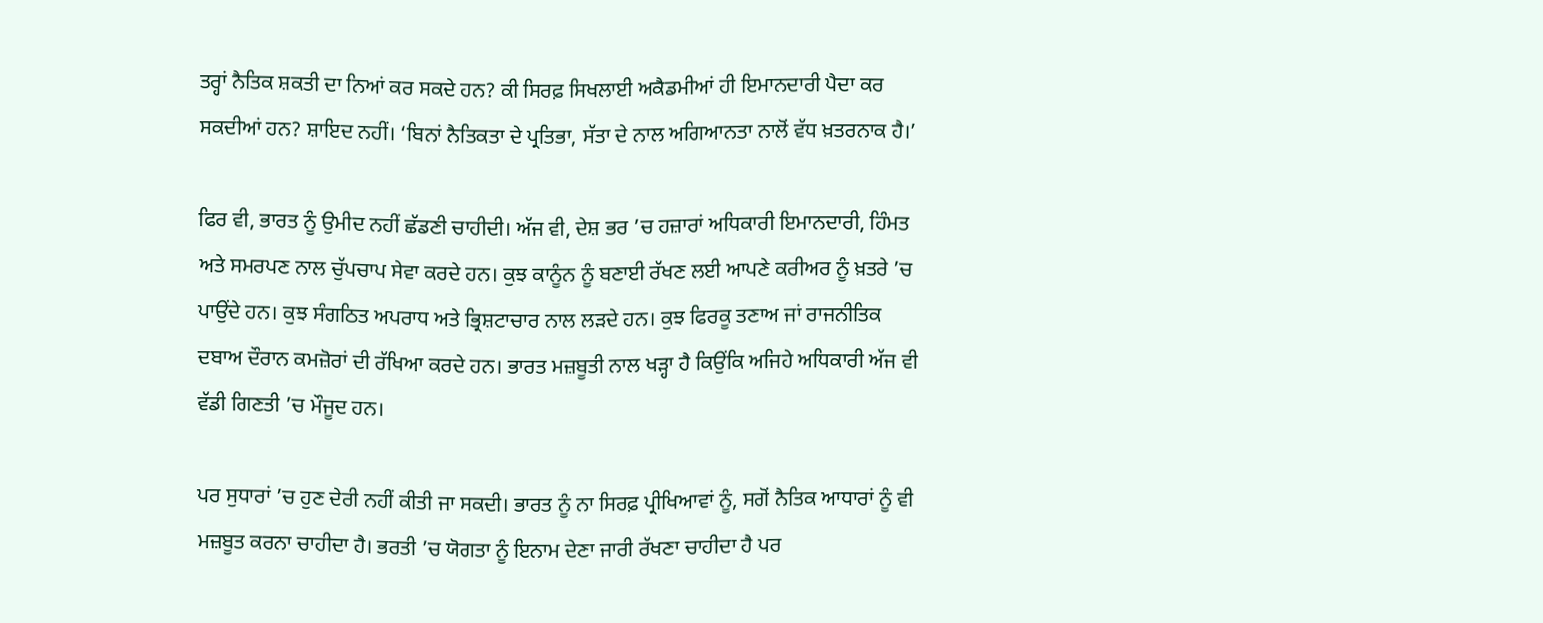ਤਰ੍ਹਾਂ ਨੈਤਿਕ ਸ਼ਕਤੀ ਦਾ ਨਿਆਂ ਕਰ ਸਕਦੇ ਹਨ? ਕੀ ਸਿਰਫ਼ ਸਿਖਲਾਈ ਅਕੈਡਮੀਆਂ ਹੀ ਇਮਾਨਦਾਰੀ ਪੈਦਾ ਕਰ ਸਕਦੀਆਂ ਹਨ? ਸ਼ਾਇਦ ਨਹੀਂ। ‘ਬਿਨਾਂ ਨੈਤਿਕਤਾ ਦੇ ਪ੍ਰਤਿਭਾ, ਸੱਤਾ ਦੇ ਨਾਲ ਅਗਿਆਨਤਾ ਨਾਲੋਂ ਵੱਧ ਖ਼ਤਰਨਾਕ ਹੈ।’

ਫਿਰ ਵੀ, ਭਾਰਤ ਨੂੰ ਉਮੀਦ ਨਹੀਂ ਛੱਡਣੀ ਚਾਹੀਦੀ। ਅੱਜ ਵੀ, ਦੇਸ਼ ਭਰ ’ਚ ਹਜ਼ਾਰਾਂ ਅਧਿਕਾਰੀ ਇਮਾਨਦਾਰੀ, ਹਿੰਮਤ ਅਤੇ ਸਮਰਪਣ ਨਾਲ ਚੁੱਪਚਾਪ ਸੇਵਾ ਕਰਦੇ ਹਨ। ਕੁਝ ਕਾਨੂੰਨ ਨੂੰ ਬਣਾਈ ਰੱਖਣ ਲਈ ਆਪਣੇ ਕਰੀਅਰ ਨੂੰ ਖ਼ਤਰੇ ’ਚ ਪਾਉਂਦੇ ਹਨ। ਕੁਝ ਸੰਗਠਿਤ ਅਪਰਾਧ ਅਤੇ ਭ੍ਰਿਸ਼ਟਾਚਾਰ ਨਾਲ ਲੜਦੇ ਹਨ। ਕੁਝ ਫਿਰਕੂ ਤਣਾਅ ਜਾਂ ਰਾਜਨੀਤਿਕ ਦਬਾਅ ਦੌਰਾਨ ਕਮਜ਼ੋਰਾਂ ਦੀ ਰੱਖਿਆ ਕਰਦੇ ਹਨ। ਭਾਰਤ ਮਜ਼ਬੂਤੀ ਨਾਲ ਖੜ੍ਹਾ ਹੈ ਕਿਉਂਕਿ ਅਜਿਹੇ ਅਧਿਕਾਰੀ ਅੱਜ ਵੀ ਵੱਡੀ ਗਿਣਤੀ ’ਚ ਮੌਜੂਦ ਹਨ।

ਪਰ ਸੁਧਾਰਾਂ ’ਚ ਹੁਣ ਦੇਰੀ ਨਹੀਂ ਕੀਤੀ ਜਾ ਸਕਦੀ। ਭਾਰਤ ਨੂੰ ਨਾ ਸਿਰਫ਼ ਪ੍ਰੀਖਿਆਵਾਂ ਨੂੰ, ਸਗੋਂ ਨੈਤਿਕ ਆਧਾਰਾਂ ਨੂੰ ਵੀ ਮਜ਼ਬੂਤ ਕਰਨਾ ਚਾਹੀਦਾ ਹੈ। ਭਰਤੀ ’ਚ ਯੋਗਤਾ ਨੂੰ ਇਨਾਮ ਦੇਣਾ ਜਾਰੀ ਰੱਖਣਾ ਚਾਹੀਦਾ ਹੈ ਪਰ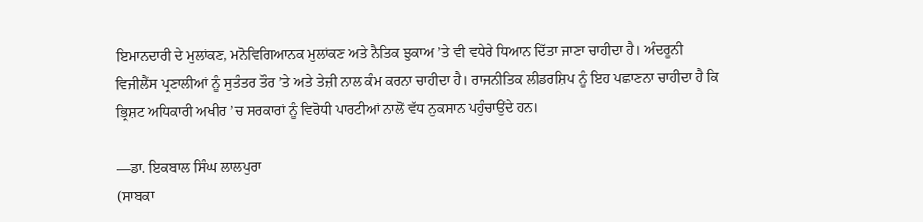ਇਮਾਨਦਾਰੀ ਦੇ ਮੁਲਾਂਕਣ, ਮਨੋਵਿਗਿਆਨਕ ਮੁਲਾਂਕਣ ਅਤੇ ਨੈਤਿਕ ਝੁਕਾਅ ’ਤੇ ਵੀ ਵਧੇਰੇ ਧਿਆਨ ਦਿੱਤਾ ਜਾਣਾ ਚਾਹੀਦਾ ਹੈ। ਅੰਦਰੂਨੀ ਵਿਜੀਲੈਂਸ ਪ੍ਰਣਾਲੀਆਂ ਨੂੰ ਸੁਤੰਤਰ ਤੌਰ ’ਤੇ ਅਤੇ ਤੇਜ਼ੀ ਨਾਲ ਕੰਮ ਕਰਨਾ ਚਾਹੀਦਾ ਹੈ। ਰਾਜਨੀਤਿਕ ਲੀਡਰਸ਼ਿਪ ਨੂੰ ਇਹ ਪਛਾਣਨਾ ਚਾਹੀਦਾ ਹੈ ਕਿ ਭ੍ਰਿਸ਼ਟ ਅਧਿਕਾਰੀ ਅਖੀਰ ’ਚ ਸਰਕਾਰਾਂ ਨੂੰ ਵਿਰੋਧੀ ਪਾਰਟੀਆਂ ਨਾਲੋਂ ਵੱਧ ਨੁਕਸਾਨ ਪਹੁੰਚਾਉਂਦੇ ਹਨ।

—ਡਾ. ਇਕਬਾਲ ਸਿੰਘ ਲਾਲਪੁਰਾ
(ਸਾਬਕਾ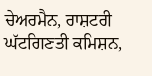ਚੇਅਰਮੈਨ, ਰਾਸ਼ਟਰੀ ਘੱਟਗਿਣਤੀ ਕਮਿਸ਼ਨ,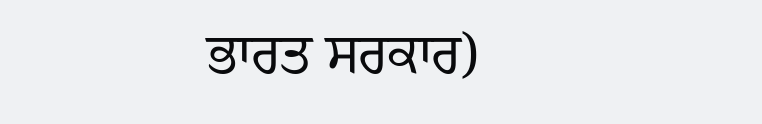ਭਾਰਤ ਸਰਕਾਰ)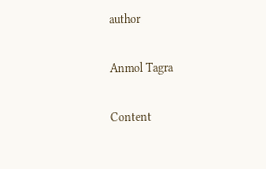author

Anmol Tagra

Content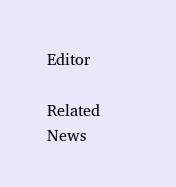Editor

Related News